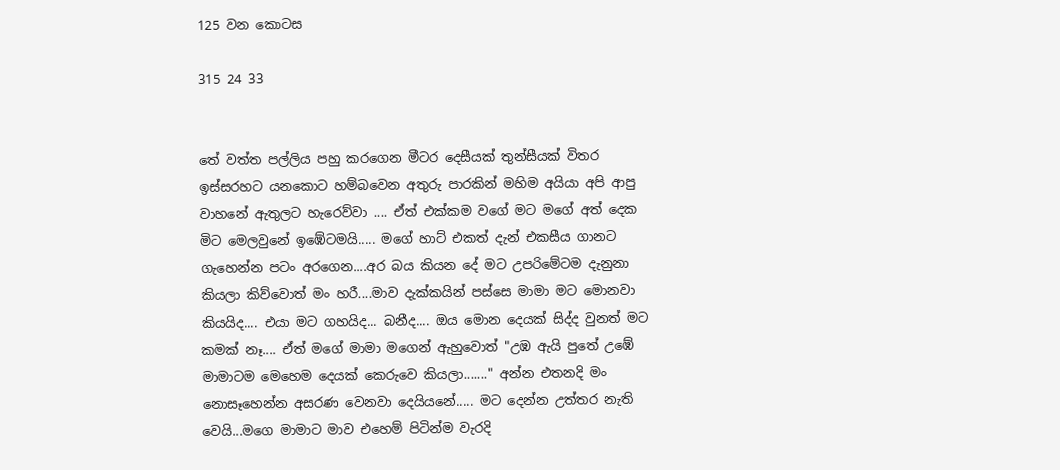125 වන කොටස

315 24 33


තේ වත්ත පල්ලිය පහු කරගෙන මීටර දෙසීයක් තුන්සීයක් විතර ඉස්සරහට යනකොට හම්බවෙන අතුරු පාරකින් මහිම අයියා අපි ආපු වාහනේ ඇතුලට හැරෙව්වා .... ඒත් එක්කම වගේ මට මගේ අත් දෙක මිට මෙලවුනේ ඉඹේටමයි..... මගේ හාට් එකත් දැන් එකසීය ගානට ගැහෙන්න පටං අරගෙන....අර බය කියන දේ මට උපරිමේටම දැනුනා කියලා කිව්වොත් මං හරී....මාව දැක්කයින් පස්සෙ මාමා මට මොනවා කියයිද.... එයා මට ගහයිද... බනීද.... ඔය මොන දෙයක් සිද්ද වුනත් මට කමක් නෑ.... ඒත් මගේ මාමා මගෙන් ඇහුවොත් "උඹ ඇයි පුතේ උඹේ මාමාටම මෙහෙම දෙයක් කෙරුවෙ කියලා......." අන්න එතනදි මං නොසෑහෙන්න අසරණ වෙනවා දෙයියනේ..... මට දෙන්න උත්තර නැති වෙයි...මගෙ මාමාට මාව එහෙම් පිටින්ම වැරදි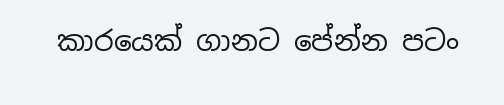කාරයෙක් ගානට පේන්න පටං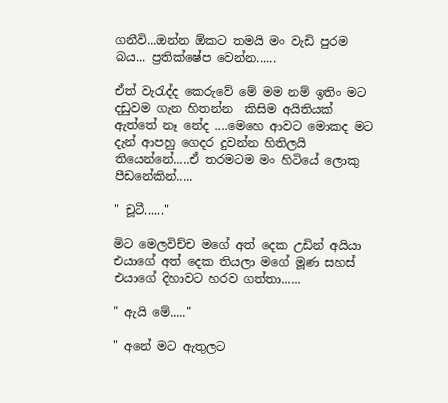ගනීවි...ඔන්න ඕකට තමයි මං වැඩි පුරම බය... ප්‍රතික්ෂේප වෙන්න......

ඒත් වැරැද්ද කෙරුවේ මේ මම නම් ඉතිං මට දඩුවම ගැන හිතන්න  කිසිම අයිතියක් ඇත්තේ නෑ නේද ....මෙහෙ ආවට මොකද මට දැන් ආපහු ගෙදර දුවන්න හිතිලයි තියෙන්නේ.....ඒ තරමටම මං හිටියේ ලොකු පීඩනේකින්.....

" චූටී......"

මිට මෙලවිච්ච මගේ අත් දෙක උඩින් අයියා එයාගේ අත් දෙක තියලා මගේ මූණ සහස් එයාගේ දිහාවට හරව ගත්තා......

" ඇයි මේ....."

" අනේ මට ඇතුලට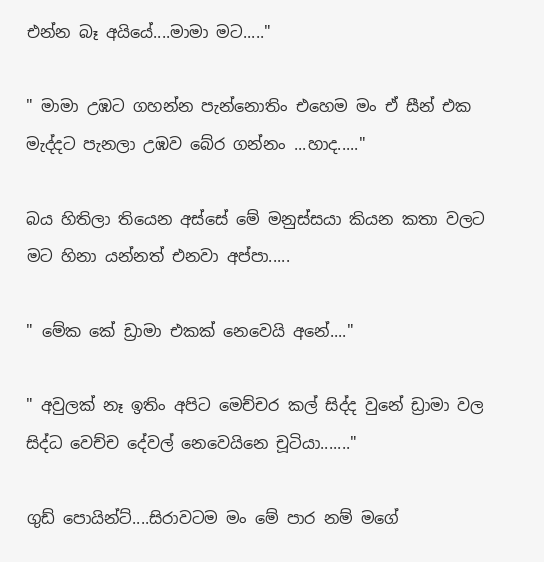එන්න බෑ අයියේ....මාමා මට....."

" මාමා උඹට ගහන්න පැන්නොතිං එහෙම මං ඒ සීන් එක මැද්දට පැනලා උඹව බේර ගන්නං ...හාද....."

බය හිතිලා තියෙන අස්සේ මේ මනුස්සයා කියන කතා වලට මට හිනා යන්නත් එනවා අප්පා.....

" මේක කේ ඩ්‍රාමා එකක් නෙවෙයි අනේ...."

" අවුලක් නෑ ඉතිං අපිට මෙච්චර කල් සිද්ද වුනේ ඩ්‍රාමා වල සිද්ධ වෙච්ච දේවල් නෙවෙයිනෙ චූටියා......."

ගුඩ් පොයින්ට්....සිරාවටම මං මේ පාර නම් මගේ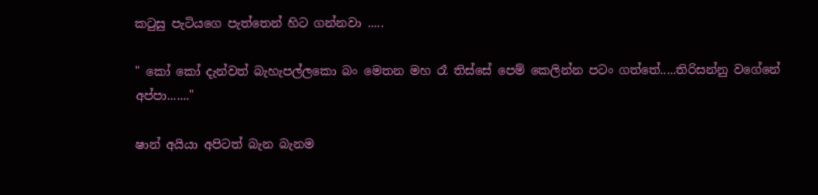කටුසු පැටියගෙ පැත්තෙන් හිට ගන්නවා .....

" කෝ කෝ දැන්වත් බැහැපල්ලකො බං මෙතන මහ රෑ තිස්සේ පෙම් කෙලින්න පටං ගත්තේ.....තිරිසන්නු වගේනේ අප්පා......."

ෂාන් අයියා අපිටත් බැන බැනම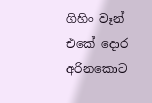ගිහිං වෑන් එකේ දොර අරිනකොට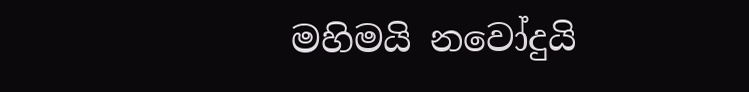මහිමයි නවෝදුයි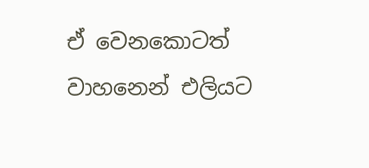ඒ වෙනකොටත් වාහනෙන් එලියට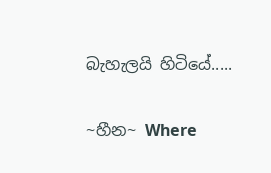බැහැලයි හිටියේ.....

~හීන~ Where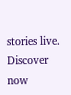stories live. Discover now